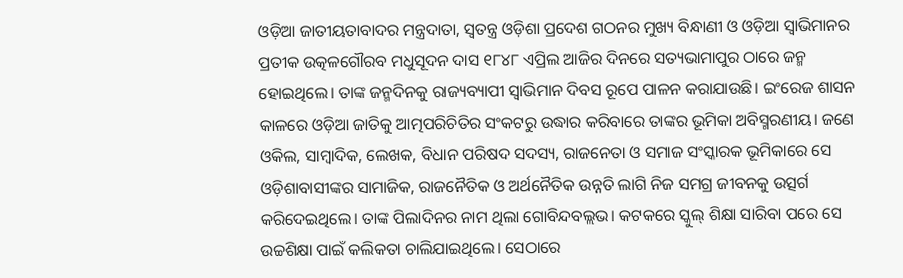ଓଡ଼ିଆ ଜାତୀୟତାବାଦର ମନ୍ତ୍ରଦାତା, ସ୍ବତନ୍ତ୍ର ଓଡ଼ିଶା ପ୍ରଦେଶ ଗଠନର ମୁଖ୍ୟ ବିନ୍ଧାଣୀ ଓ ଓଡ଼ିଆ ସ୍ବାଭିମାନର ପ୍ରତୀକ ଉତ୍କଳଗୌରବ ମଧୁସୂଦନ ଦାସ ୧୮୪୮ ଏପ୍ରିଲ ଆଜିର ଦିନରେ ସତ୍ୟଭାମାପୁର ଠାରେ ଜନ୍ମ ହୋଇଥିଲେ। ତାଙ୍କ ଜନ୍ମଦିନକୁ ରାଜ୍ୟବ୍ୟାପୀ ସ୍ବାଭିମାନ ଦିବସ ରୂପେ ପାଳନ କରାଯାଉଛି। ଇଂରେଜ ଶାସନ କାଳରେ ଓଡ଼ିଆ ଜାତିକୁ ଆତ୍ମପରିଚିତିର ସଂକଟରୁ ଉଦ୍ଧାର କରିବାରେ ତାଙ୍କର ଭୂମିକା ଅବିସ୍ମରଣୀୟ। ଜଣେ ଓକିଲ, ସାମ୍ବାଦିକ, ଲେଖକ, ବିଧାନ ପରିଷଦ ସଦସ୍ୟ, ରାଜନେତା ଓ ସମାଜ ସଂସ୍କାରକ ଭୂମିକାରେ ସେ ଓଡ଼ିଶାବାସୀଙ୍କର ସାମାଜିକ, ରାଜନୈତିକ ଓ ଅର୍ଥନୈତିକ ଉନ୍ନତି ଲାଗି ନିଜ ସମଗ୍ର ଜୀବନକୁ ଉତ୍ସର୍ଗ କରିଦେଇଥିଲେ। ତାଙ୍କ ପିଲାଦିନର ନାମ ଥିଲା ଗୋବିନ୍ଦବଲ୍ଲଭ। କଟକରେ ସ୍କୁଲ୍ ଶିକ୍ଷା ସାରିବା ପରେ ସେ ଉଚ୍ଚଶିକ୍ଷା ପାଇଁ କଲିକତା ଚାଲିଯାଇଥିଲେ। ସେଠାରେ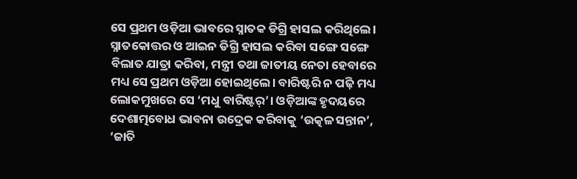ସେ ପ୍ରଥମ ଓଡ଼ିଆ ଭାବରେ ସ୍ନାତକ ଡିଗ୍ରି ହାସଲ କରିଥିଲେ।
ସ୍ନାତକୋତ୍ତର ଓ ଆଇନ ଡିଗ୍ରି ହାସଲ କରିବା ସଙ୍ଗେ ସଙ୍ଗେ ବିଲାତ ଯାତ୍ରା କରିବା, ମନ୍ତ୍ରୀ ତଥା ଜାତୀୟ ନେତା ହେବାରେ ମଧ୍ୟ ସେ ପ୍ରଥମ ଓଡ଼ିଆ ହୋଇଥିଲେ। ବାରିଷ୍ଟରି ନ ପଢ଼ି ମଧ୍ୟ ଲୋକମୁଖରେ ସେ ‘ମଧୁ ବାରିଷ୍ଟର୍’। ଓଡ଼ିଆଙ୍କ ହୃଦୟରେ ଦେଶାତ୍ମବୋଧ ଭାବନା ଉଦ୍ରେକ କରିବାକୁ ‘ଉତ୍କଳ ସନ୍ତାନ’, ‘ଜାତି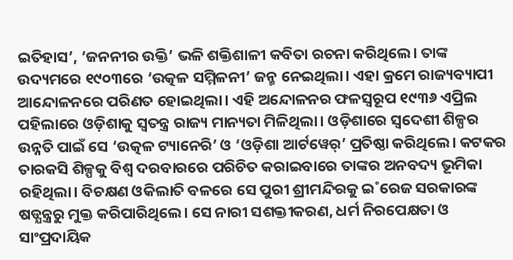ଇତିହାସ’, ‘ଜନନୀର ଉକ୍ତି’ ଭଳି ଶକ୍ତିଶାଳୀ କବିତା ରଚନା କରିଥିଲେ। ତାଙ୍କ ଉଦ୍ୟମରେ ୧୯୦୩ରେ ‘ଉତ୍କଳ ସମ୍ମିଳନୀ’ ଜନ୍ମ ନେଇଥିଲା। ଏହା କ୍ରମେ ରାଜ୍ୟବ୍ୟାପୀ ଆନ୍ଦୋଳନରେ ପରିଣତ ହୋଇଥିଲା। ଏହି ଅନ୍ଦୋଳନର ଫଳସ୍ବରୂପ ୧୯୩୬ ଏପ୍ରିଲ ପହିଲାରେ ଓଡ଼ିଶାକୁ ସ୍ବତନ୍ତ୍ର ରାଜ୍ୟ ମାନ୍ୟତା ମିଳିଥିଲା। ଓଡ଼ିଶାରେ ସ୍ବଦେଶୀ ଶିଳ୍ପର ଉନ୍ନତି ପାଇଁ ସେ ‘ଉତ୍କଳ ଟ୍ୟାନେରି’ ଓ ‘ଓଡ଼ିଶା ଆର୍ଟୱେର୍’ ପ୍ରତିଷ୍ଠା କରିଥିଲେ। କଟକର ତାରକସି ଶିଳ୍ପକୁ ବିଶ୍ବ ଦରବାରରେ ପରିଚିତ କରାଇବାରେ ତାଙ୍କର ଅନବଦ୍ୟ ଭୂମିକା ରହିଥିଲା। ବିଚକ୍ଷଣ ଓକିଲାତି ବଳରେ ସେ ପୁରୀ ଶ୍ରୀମନ୍ଦିରକୁ ଇ˚ରେଜ ସରକାରଙ୍କ ଷଡ୍ଯନ୍ତ୍ରରୁ ମୁକ୍ତ କରିପାରିଥିଲେ। ସେ ନାରୀ ସଶକ୍ତୀକରଣ, ଧର୍ମ ନିରପେକ୍ଷତା ଓ ସାଂପ୍ରଦାୟିକ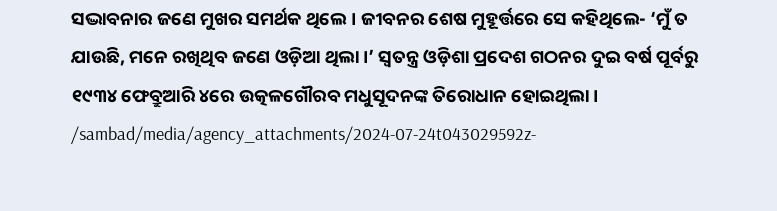ସଦ୍ଭାବନାର ଜଣେ ମୁଖର ସମର୍ଥକ ଥିଲେ। ଜୀବନର ଶେଷ ମୁହୂର୍ତ୍ତରେ ସେ କହିଥିଲେ- ‘ମୁଁ ତ ଯାଉଛି, ମନେ ରଖିଥିବ ଜଣେ ଓଡ଼ିଆ ଥିଲା।’ ସ୍ବତନ୍ତ୍ର ଓଡ଼ିଶା ପ୍ରଦେଶ ଗଠନର ଦୁଇ ବର୍ଷ ପୂର୍ବରୁ ୧୯୩୪ ଫେବ୍ରୁଆରି ୪ରେ ଉତ୍କଳଗୌରବ ମଧୁସୂଦନଙ୍କ ତିରୋଧାନ ହୋଇଥିଲା।
/sambad/media/agency_attachments/2024-07-24t043029592z-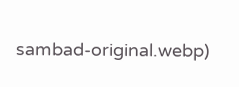sambad-original.webp)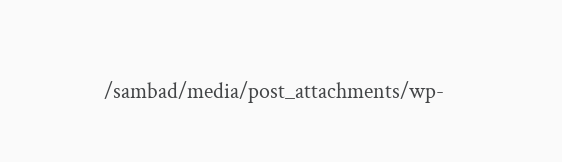/sambad/media/post_attachments/wp-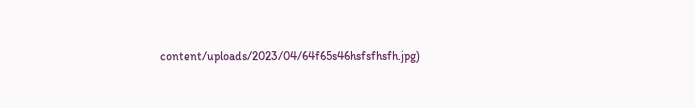content/uploads/2023/04/64f65s46hsfsfhsfh.jpg)